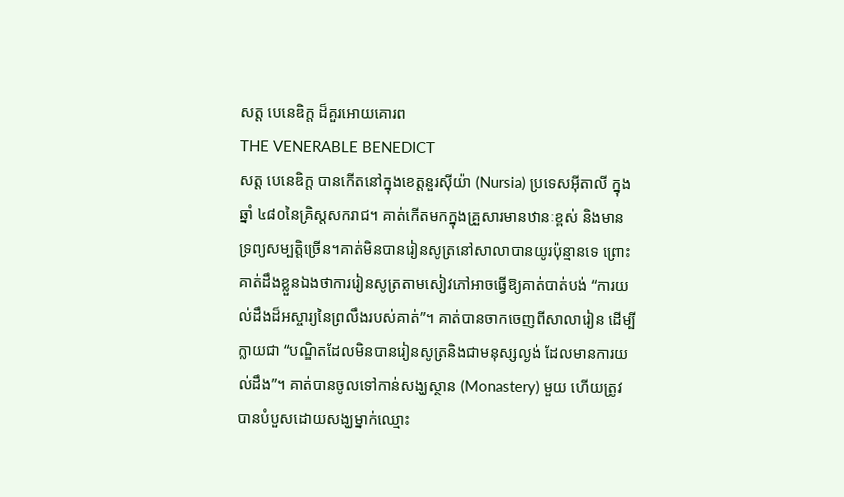សត្ត បេនេឌិក្ត ដ៏គួរអោយគោរព
THE VENERABLE BENEDICT
សត្ត បេនេឌិក្ត បានកើតនៅក្នុងខេត្តនួរស៊ីយ៉ា (Nursia) ប្រទេសអ៊ីតាលី ក្នុងឆ្នាំ ៤៨០នៃគ្រិស្តសករាជ។ គាត់កើតមកក្នុងគ្រួសារមានឋានៈខ្ពស់ និងមានទ្រព្យសម្បត្តិច្រើន។គាត់មិនបានរៀនសូត្រនៅសាលាបានយូរប៉ុន្មានទេ ព្រោះគាត់ដឹងខ្លួនឯងថាការរៀនសូត្រតាមសៀវភៅអាចធ្វើឱ្យគាត់បាត់បង់ “ការយល់ដឹងដ៏អស្ចារ្យនៃព្រលឹងរបស់គាត់”។ គាត់បានចាកចេញពីសាលារៀន ដើម្បីក្លាយជា “បណ្ឌិតដែលមិនបានរៀនសូត្រនិងជាមនុស្សល្ងង់ ដែលមានការយល់ដឹង”។ គាត់បានចូលទៅកាន់សង្ឃស្ថាន (Monastery) មួយ ហើយត្រូវបានបំបួសដោយសង្ឃម្នាក់ឈ្មោះ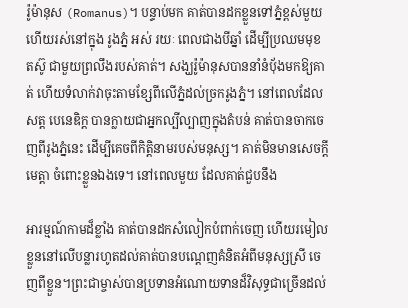រ៉ូម៉ានុស (Romanus)។ បន្ទាប់មក គាត់បានដកខ្លួនទៅភ្នំខ្ពស់មួយ ហើយរស់នៅក្នុង រូងភ្នំ អស់ រយៈ ពេលជាងបីឆ្នាំ ដើម្បីប្រឈមមុខ តស៊ូ ជាមួយព្រលឹងរបស់គាត់។ សង្ឃរ៉ូម៉ានុសបាននាំនំប៉័ងមកឱ្យគាត់ ហើយទំលាក់វាចុះតាមខ្សែពីលើភ្នំដល់ច្រករូងភ្នំ។ នៅពេលដែលសត្ត បេនេឌិក្ត បានក្លាយជាអ្នកល្បីល្បាញក្នុងតំបន់ គាត់បានចាកចេញពីរូងភ្នំនេះ ដើម្បីគេចពីកិត្តិនាមរបស់មនុស្ស។ គាត់មិនមានសេចក្តីមេត្តា ចំពោះខ្លួនឯងទេ។ នៅពេលមួយ ដែលគាត់ជួបនឹង

អារម្មណ៍កាមដ៏ខ្លាំង គាត់បានដកសំលៀកបំពាក់ចេញ ហើយរមៀលខ្លួននៅលើបន្លារហូតដល់គាត់បានបណ្ដេញគំនិតអំពីមនុស្សស្រី ចេញពីខ្លួន។ព្រះជាម្ចាស់បានប្រទានអំណោយទានដ៏វិសុទ្ធជាច្រើនដល់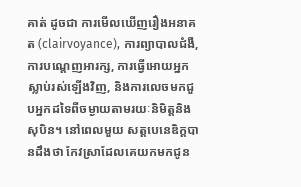គាត់ ដូចជា ការមើលឃើញរឿងអនាគត (clairvoyance), ការព្យាបាលជំងឺ, ការបណ្ដេញអារក្ស, ការធ្វើអោយអ្នកស្លាប់រស់ឡើងវិញ, និងការលេចមកជួបអ្នកដទៃពីចម្ងាយតាមរយៈនិមិត្តនិងសុបិន។ នៅពេលមួយ សត្តបេនេឌិក្តបានដឹងថា កែវស្រាដែលគេយកមកជូន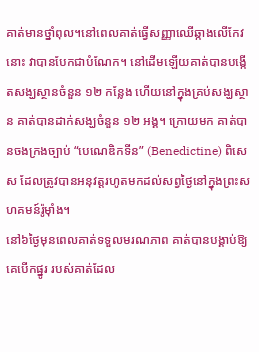គាត់មានថ្នាំពុល។នៅពេលគាត់ធ្វើសញ្ញាឈើឆ្កាងលើកែវនោះ វាបានបែកជាបំណែក។ នៅដើមឡើយគាត់បានបង្កើតសង្ឃស្ថានចំនួន ១២ កន្លែង ហើយនៅក្នុងគ្រប់សង្ឃស្ថាន គាត់បានដាក់សង្ឃចំនួន ១២ អង្គ។ ក្រោយមក គាត់បានចងក្រងច្បាប់ “បេណេឌិកទីន” (Benedictine) ពិសេស ដែលត្រូវបានអនុវត្តរហូតមកដល់សព្វថ្ងៃនៅក្នុងព្រះសហគមន៍រ៉ូម៉ាំង។
នៅ៦ថ្ងៃមុនពេលគាត់ទទួលមរណភាព គាត់បានបង្គាប់ឱ្យគេបើកផ្នូរ របស់គាត់ដែល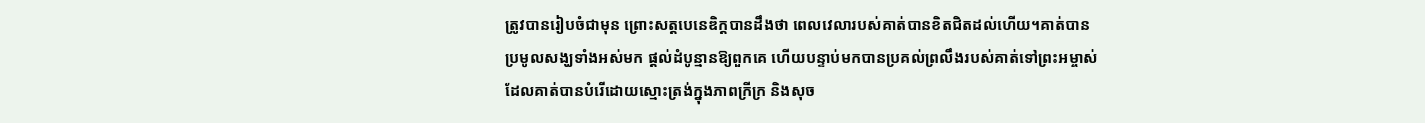ត្រូវបានរៀបចំជាមុន ព្រោះសត្តបេនេឌិក្តបានដឹងថា ពេលវេលារបស់គាត់បានខិតជិតដល់ហើយ។គាត់បានប្រមូលសង្ឃទាំងអស់មក ផ្ដល់ដំបូន្មានឱ្យពួកគេ ហើយបន្ទាប់មកបានប្រគល់ព្រលឹងរបស់គាត់ទៅព្រះអម្ចាស់ ដែលគាត់បានបំរើដោយស្មោះត្រង់ក្នុងភាពក្រីក្រ និងសុច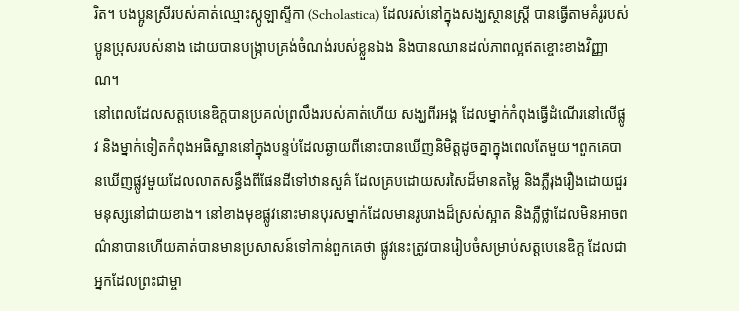រិត។ បងប្អូនស្រីរបស់គាត់ឈ្មោះស្កូឡាស្ទីកា (Scholastica) ដែលរស់នៅក្នុងសង្ឃស្ថានស្ត្រី បានធ្វើតាមគំរូរបស់ប្អូនប្រុសរបស់នាង ដោយបានបង្ក្រាបគ្រង់ចំណង់របស់ខ្លួនឯង និងបានឈានដល់ភាពល្អឥតខ្ចោះខាងវិញ្ញាណ។
នៅពេលដែលសត្តបេនេឌិក្តបានប្រគល់ព្រលឹងរបស់គាត់ហើយ សង្ឃពីរអង្គ ដែលម្នាក់កំពុងធ្វើដំណើរនៅលើផ្លូវ និងម្នាក់ទៀតកំពុងអធិស្ឋាននៅក្នុងបន្ទប់ដែលឆ្ងាយពីនោះបានឃើញនិមិត្តដូចគ្នាក្នុងពេលតែមួយ។ពួកគេបានឃើញផ្លូវមួយដែលលាតសន្ធឹងពីផែនដីទៅឋានសួគ៌ ដែលគ្របដោយសរសៃដ៏មានតម្លៃ និងភ្លឺរុងរឿងដោយជួរមនុស្សនៅជាយខាង។ នៅខាងមុខផ្លូវនោះមានបុរសម្នាក់ដែលមានរូបរាងដ៏ស្រស់ស្អាត និងភ្លឺថ្លាដែលមិនអាចពណ៌នាបានហើយគាត់បានមានប្រសាសន៍ទៅកាន់ពួកគេថា ផ្លូវនេះត្រូវបានរៀបចំសម្រាប់សត្តបេនេឌិក្ត ដែលជាអ្នកដែលព្រះជាម្ចា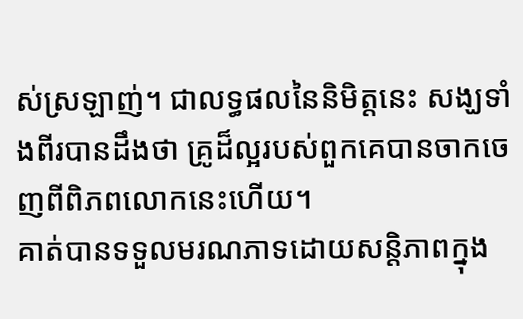ស់ស្រឡាញ់។ ជាលទ្ធផលនៃនិមិត្តនេះ សង្ឃទាំងពីរបានដឹងថា គ្រូដ៏ល្អរបស់ពួកគេបានចាកចេញពីពិភពលោកនេះហើយ។
គាត់បានទទួលមរណភាទដោយសន្តិភាពក្នុង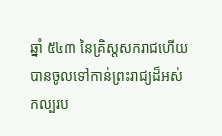ឆ្នាំ ៥៤៣ នៃគ្រិស្តសករាជហើយបានចូលទៅកាន់ព្រះរាជ្យដ៏អស់កល្បរប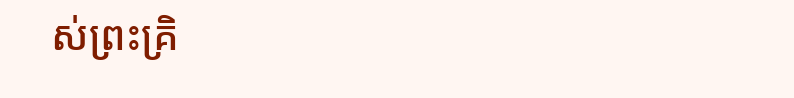ស់ព្រះគ្រិ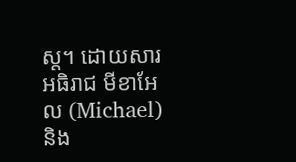ស្ត។ ដោយសារអធិរាជ មីខាអែល (Michael) និង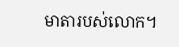មាតារបស់លោក។